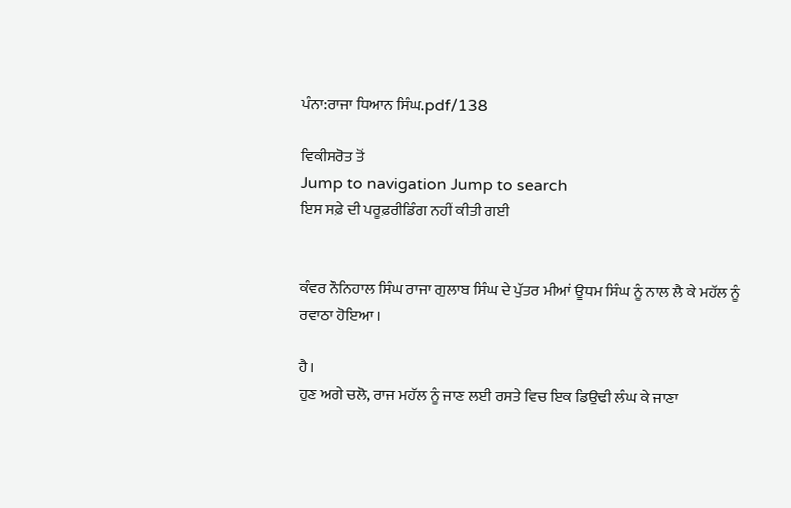ਪੰਨਾ:ਰਾਜਾ ਧਿਆਨ ਸਿੰਘ.pdf/138

ਵਿਕੀਸਰੋਤ ਤੋਂ
Jump to navigation Jump to search
ਇਸ ਸਫ਼ੇ ਦੀ ਪਰੂਫ਼ਰੀਡਿੰਗ ਨਹੀਂ ਕੀਤੀ ਗਈ


ਕੰਵਰ ਨੌਨਿਹਾਲ ਸਿੰਘ ਰਾਜਾ ਗੁਲਾਬ ਸਿੰਘ ਦੇ ਪੁੱਤਰ ਮੀਆਂ ਊਧਮ ਸਿੰਘ ਨੂੰ ਨਾਲ ਲੈ ਕੇ ਮਹੱਲ ਨੂੰ ਰਵਾਠਾ ਹੋਇਆ ।

ਹੈ।
ਹੁਣ ਅਗੇ ਚਲੋ, ਰਾਜ ਮਹੱਲ ਨੂੰ ਜਾਣ ਲਈ ਰਸਤੇ ਵਿਚ ਇਕ ਡਿਉਢੀ ਲੰਘ ਕੇ ਜਾਣਾ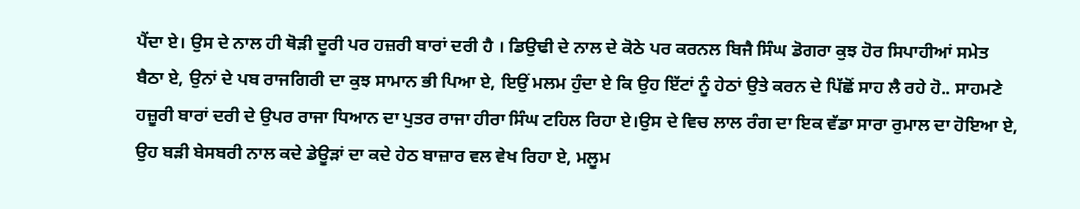ਪੈਂਦਾ ਏ। ਉਸ ਦੇ ਨਾਲ ਹੀ ਥੋੜੀ ਦੂਰੀ ਪਰ ਹਜ਼ਰੀ ਬਾਰਾਂ ਦਰੀ ਹੈ । ਡਿਉਢੀ ਦੇ ਨਾਲ ਦੇ ਕੋਠੇ ਪਰ ਕਰਨਲ ਬਿਜੈ ਸਿੰਘ ਡੋਗਰਾ ਕੁਝ ਹੋਰ ਸਿਪਾਹੀਆਂ ਸਮੇਤ ਬੈਠਾ ਏ, ਉਨਾਂ ਦੇ ਪਬ ਰਾਜਗਿਰੀ ਦਾ ਕੁਝ ਸਾਮਾਨ ਭੀ ਪਿਆ ਏ, ਇਉਂ ਮਲਮ ਹੁੰਦਾ ਏ ਕਿ ਉਹ ਇੱਟਾਂ ਨੂੰ ਹੇਠਾਂ ਉਤੇ ਕਰਨ ਦੇ ਪਿੱਛੋਂ ਸਾਹ ਲੈ ਰਹੇ ਹੋ.. ਸਾਹਮਣੇ ਹਜ਼ੂਰੀ ਬਾਰਾਂ ਦਰੀ ਦੇ ਉਪਰ ਰਾਜਾ ਧਿਆਨ ਦਾ ਪੁਤਰ ਰਾਜਾ ਹੀਰਾ ਸਿੰਘ ਟਹਿਲ ਰਿਹਾ ਏ।ਉਸ ਦੇ ਵਿਚ ਲਾਲ ਰੰਗ ਦਾ ਇਕ ਵੱਡਾ ਸਾਰਾ ਰੁਮਾਲ ਦਾ ਹੋਇਆ ਏ, ਉਹ ਬੜੀ ਬੇਸਬਰੀ ਨਾਲ ਕਦੇ ਡੇਊੜਾਂ ਦਾ ਕਦੇ ਹੇਠ ਬਾਜ਼ਾਰ ਵਲ ਵੇਖ ਰਿਹਾ ਏ, ਮਲੂਮ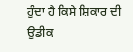ਹੁੰਦਾ ਹੈ ਕਿਸੇ ਸ਼ਿਕਾਰ ਦੀ ਉਡੀਕ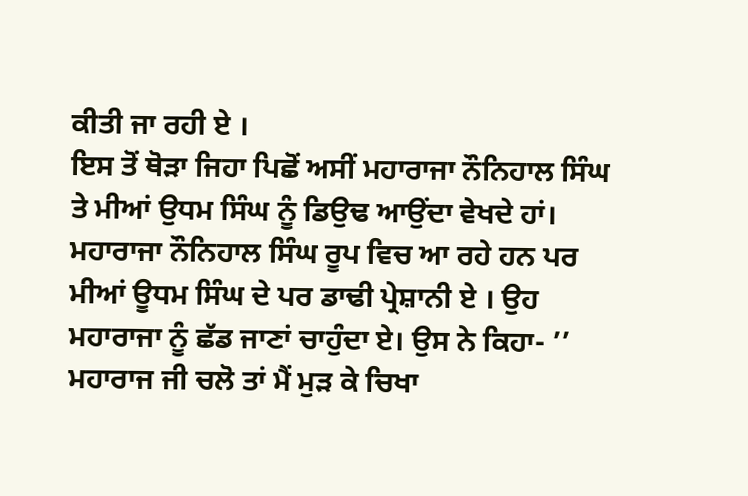ਕੀਤੀ ਜਾ ਰਹੀ ਏ ।
ਇਸ ਤੋਂ ਥੋੜਾ ਜਿਹਾ ਪਿਛੋਂ ਅਸੀਂ ਮਹਾਰਾਜਾ ਨੌਨਿਹਾਲ ਸਿੰਘ ਤੇ ਮੀਆਂ ਉਧਮ ਸਿੰਘ ਨੂੰ ਡਿਉਢ ਆਉਂਦਾ ਵੇਖਦੇ ਹਾਂ। ਮਹਾਰਾਜਾ ਨੌਨਿਹਾਲ ਸਿੰਘ ਰੂਪ ਵਿਚ ਆ ਰਹੇ ਹਨ ਪਰ ਮੀਆਂ ਊਧਮ ਸਿੰਘ ਦੇ ਪਰ ਡਾਢੀ ਪ੍ਰੇਸ਼ਾਨੀ ਏ । ਉਹ ਮਹਾਰਾਜਾ ਨੂੰ ਛੱਡ ਜਾਣਾਂ ਚਾਹੁੰਦਾ ਏ। ਉਸ ਨੇ ਕਿਹਾ- ’’ ਮਹਾਰਾਜ ਜੀ ਚਲੋ ਤਾਂ ਮੈਂ ਮੁੜ ਕੇ ਚਿਖਾ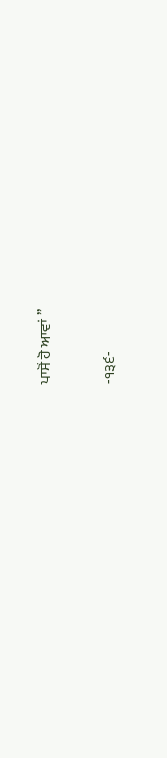ਪਾਸੋਂ ਹੋ ਆਵਾਂ ’’

-੧੩੬-